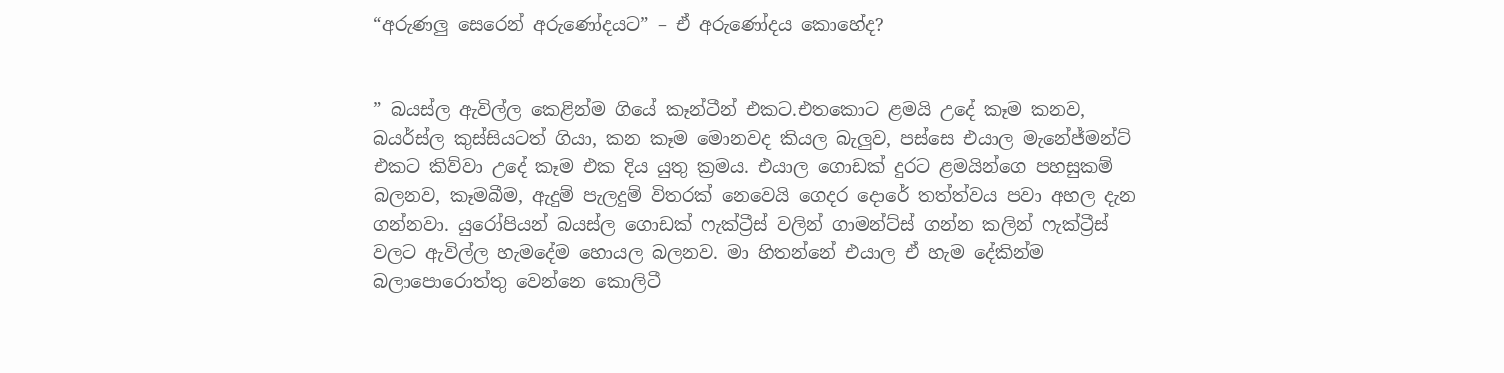“අරුණලු සෙරෙන් අරුණෝදයට” – ඒ අරුණෝදය කොහේද?


” බයස්ල ඇවිල්ල කෙළින්ම ගියේ කෑන්ටීන් එකට.එතකොට ළමයි උදේ කෑම කනව, බයර්ස්ල කුස්සියටත් ගියා, කන කෑම මොනවද කියල බැලුව, පස්සෙ එයාල මැනේජ්මන්ට් එකට කිව්වා උදේ කෑම එක දිය යුතු ක්‍රමය. එයාල ගොඩක් දුරට ළමයින්ගෙ පහසුකම් බලනව, කෑමබීම, ඇදුම් පැලදුම් විතරක් නෙවෙයි ගෙදර දොරේ තත්ත්වය පවා අහල දැන ගන්නවා. යුරෝපියන් බයස්ල ගොඩක් ෆැක්ට්‍රීස් වලින් ගාමන්ට්ස් ගන්න කලින් ෆැක්ට්‍රීස් වලට ඇවිල්ල හැමදේම හොයල බලනව. මා හිතන්නේ එයාල ඒ හැම දේකින්ම බලාපොරොත්තු වෙන්නෙ කොලිටී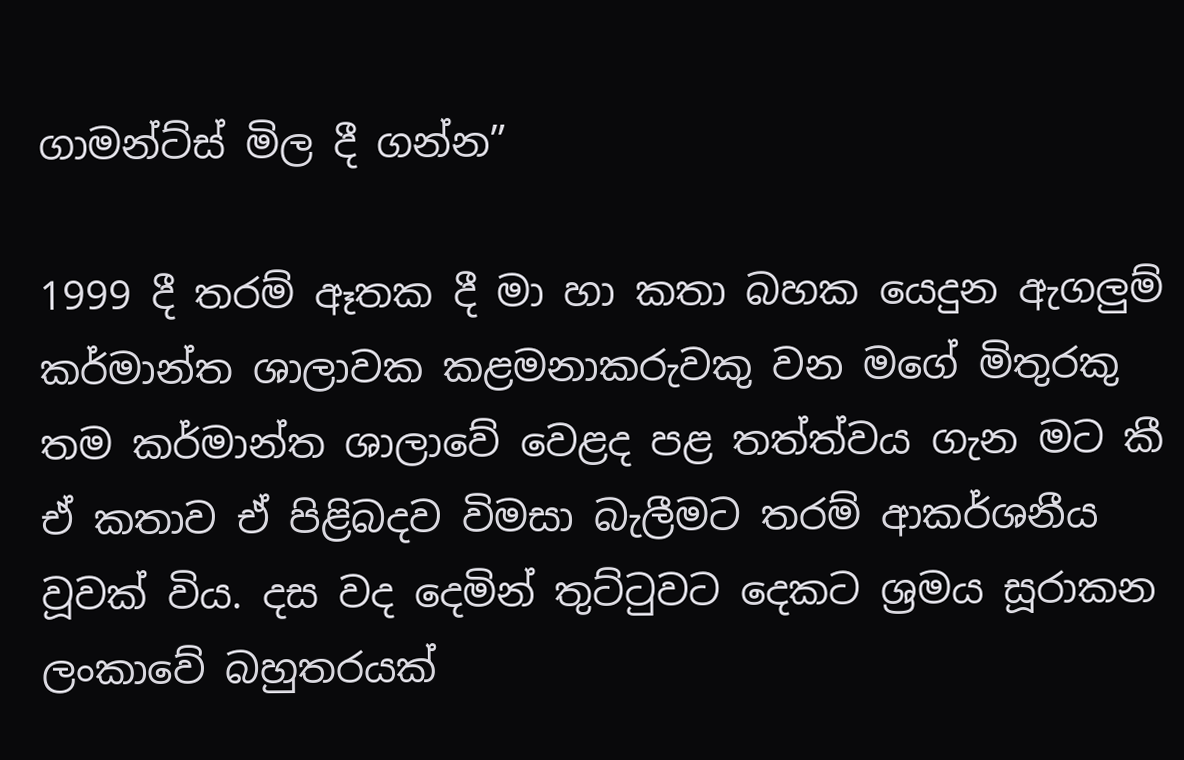ගාමන්ට්ස් මිල දී ගන්න”

1999 දී තරම් ඈතක දී මා හා කතා බහක යෙදුන ඇගලුම් කර්මාන්ත ශාලාවක කළමනාකරුවකු වන මගේ මිතුරකු තම කර්මාන්ත ශාලාවේ වෙළද පළ තත්ත්වය ගැන මට කී ඒ කතාව ඒ පිළිබදව විමසා බැලීමට තරම් ආකර්ශනීය වූවක් විය. දස වද දෙමින් තුට්ටුවට දෙකට ශ්‍රමය සූරාකන ලංකාවේ බහුතරයක්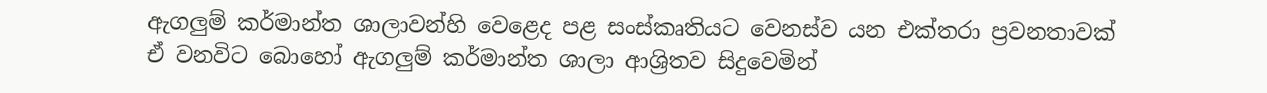ඇගලුම් කර්මාන්ත ශාලාවන්හි වෙළෙද පළ සංස්කෘතියට වෙනස්ව යන එක්තරා ප්‍රවනතාවක් ඒ වනවිට බොහෝ ඇගලුම් කර්මාන්ත ශාලා ආශ්‍රිතව සිදුවෙමින්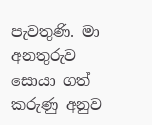පැවතුණි. මා අනතුරුව සොයා ගත් කරුණු අනුව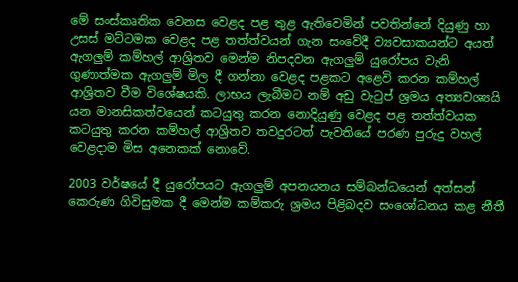මේ සංස්කෘතික වෙනස වෙළද පළ තුළ ඇතිවෙමින් පවතින්නේ දියුණු හා උසස් මට්ටමක වෙළද පළ තත්ත්වයන් ගැන සංවේදී ව්‍යවසාකයන්ට අයත් ඇගලුම් කම්හල් ආශ්‍රිතව මෙන්ම නිපදවන ඇගලුම් යුරෝපය වැනි ගුණාත්මක ඇගලුම් මිල දී ගන්නා වෙළද පළකට අළෙවි කරන කම්හල් ආශ්‍රිතව වීම විශේෂයකි. ලාභය ලැබීමට නම් අඩු වැටුප් ශ්‍රමය අත්‍යවශ්‍යයි යන මානසිකත්වයෙන් කටයුතු කරන නොදියුණු වෙළද පළ තත්ත්වයක කටයුතු කරන කම්හල් ආශ්‍රිතව තවදුරටත් පැවතියේ පරණ පුරුදු වහල් වෙළදාම මිස අනෙකක් නොවේ.

2003 වර්ෂයේ දී යුරෝපයට ඇගලුම් අපනයනය සම්බන්ධයෙන් අත්සන් කෙරුණ ගිවිසුමක දී මෙන්ම කම්කරු ශ්‍රමය පිළිබදව සංශෝධනය කළ නීතී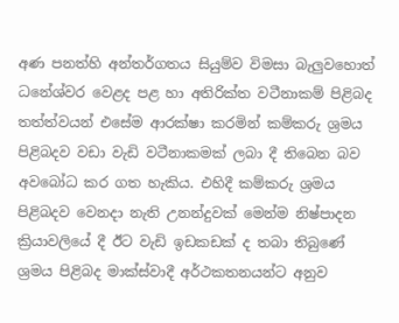අණ පනත්හි අන්තර්ගතය සියුම්ව විමසා බැලුවහොත් ධනේශ්වර වෙළද පළ හා අතිරික්ත වටීනාකම් පිළිබද තත්ත්වයන් එසේම ආරක්ෂා කරමින් කම්කරු ශ්‍රමය පිළිබදව වඩා වැඩි වටීනාකමක් ලබා දී තිබෙන බව අවබෝධ කර ගත හැකිය. එහිදී කම්කරු ශ්‍රමය පිළිබදව වෙනදා නැති උනන්දුවක් මෙන්ම නිෂ්පාදන ක්‍රියාවලියේ දී ඊට වැඩි ඉඩකඩක් ද තබා තිබුණේ ශ්‍රමය පිළිබද මාක්ස්වාදී අර්ථකතනයන්ට අනුව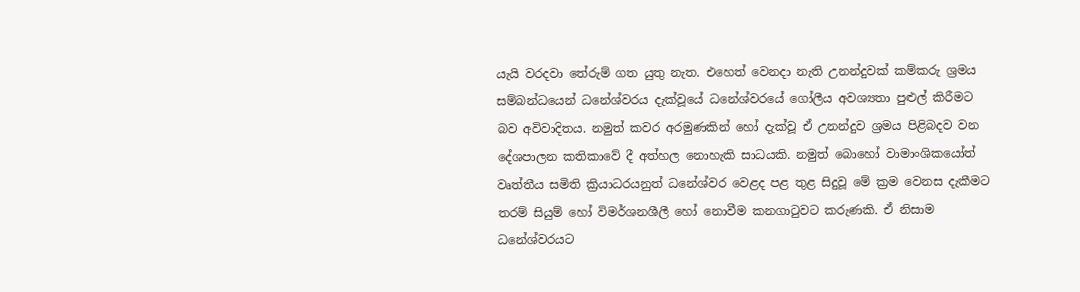යැයි වරදවා තේරුම් ගත යුතු නැත. එහෙත් වෙනදා නැති උනන්දුවක් කම්කරු ශ්‍රමය සම්බන්ධයෙන් ධනේශ්වරය දැක්වූයේ ධනේශ්වරයේ ගෝලීය අවශ්‍යතා පුළුල් කිරීමට බව අවිවාදිතය. නමුත් කවර අරමුණකින් හෝ දැක්වූ ඒ උනන්දුව ශ්‍රමය පිළිබදව වන දේශපාලන කතිකාවේ දී අත්හල නොහැකි සාධයකි. නමුත් බොහෝ වාමාංශිකයෝත් වෘත්තීය සමිති ක්‍රියාධරයනුත් ධනේශ්වර වෙළද පළ තුළ සිදුවූ මේ ක්‍රම වෙනස දැකීමට තරම් සියුම් හෝ විමර්ශනශීලී හෝ නොවීම කනගාටුවට කරුණකි. ඒ නිසාම ධනේශ්වරයට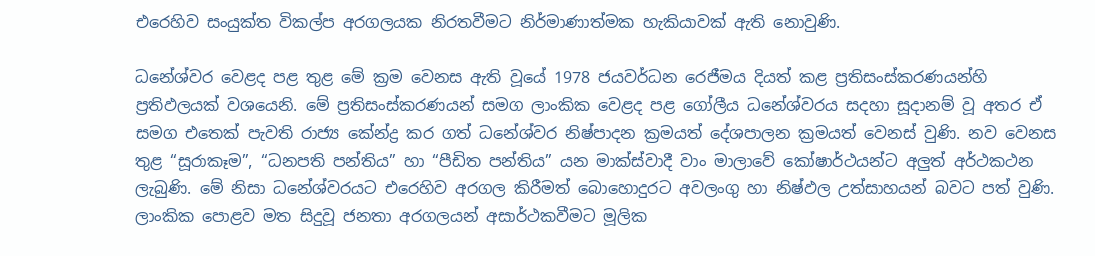එරෙහිව සංයුක්ත විකල්ප අරගලයක නිරතවීමට නිර්මාණාත්මක හැකියාවක් ඇති නොවුණි.

ධනේශ්වර වෙළද පළ තුළ මේ ක්‍රම වෙනස ඇති වූයේ 1978 ජයවර්ධන රෙජීමය දියත් කළ ප්‍රතිසංස්කරණයන්හි ප්‍රතිඵලයක් වශයෙනි. මේ ප්‍රතිසංස්කරණයන් සමග ලාංකික වෙළද පළ ගෝලීය ධනේශ්වරය සදහා සූදානම් වූ අතර ඒ සමග එතෙක් පැවති රාජ්‍ය කේන්ද්‍ර කර ගත් ධනේශ්වර නිෂ්පාදන ක්‍රමයත් දේශපාලන ක්‍රමයත් වෙනස් වුණි. නව වෙනස තුළ “සූරාකෑම”, “ධනපති පන්තිය” හා “පීඩිත පන්තිය” යන මාක්ස්වාදී වාං මාලාවේ කෝෂාර්ථයන්ට අලුත් අර්ථකථන ලැබුණි. මේ නිසා ධනේශ්වරයට එරෙහිව අරගල කිරීමත් බොහොදුරට අවලංගු හා නිෂ්ඵල උත්සාහයන් බවට පත් වුණි. ලාංකික පොළව මත සිදුවූ ජනතා අරගලයන් අසාර්ථකවීමට මූලික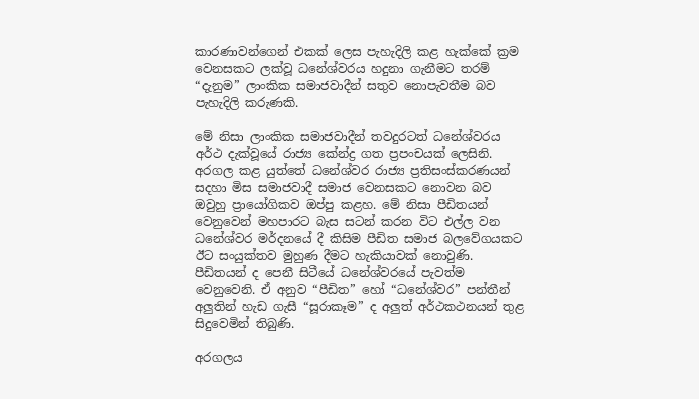කාරණාවන්ගෙන් එකක් ලෙස පැහැදිලි කළ හැක්කේ ක්‍රම වෙනසකට ලක්වූ ධනේශ්වරය හදුනා ගැනීමට තරම් “දැනුම” ලාංකික සමාජවාදීන් සතුව නොපැවතීම බව පැහැදිලි කරුණකි.

මේ නිසා ලාංකික සමාජවාදීන් තවදුරටත් ධනේශ්වරය අර්ථ දැක්වූයේ රාජ්‍ය කේන්ද්‍ර ගත ප්‍රපංචයක් ලෙසිනි. අරගල කළ යුත්තේ ධනේශ්වර රාජ්‍ය ප්‍රතිසංස්කරණයන් සදහා මිස සමාජවාදී සමාජ වෙනසකට නොවන බව ඔවුහු ප්‍රායෝගිකව ඔප්පු කළහ. මේ නිසා පීඩිතයන් වෙනුවෙන් මහපාරට බැස සටන් කරන විට එල්ල වන ධනේශ්වර මර්දනයේ දී කිසිම පීඩිත සමාජ බලවේගයකට ඊට සංයුක්තව මුහුණ දීමට හැකියාවක් නොවුණි. පීඩිතයන් ද පෙනී සිටීයේ ධනේශ්වරයේ පැවත්ම වෙනුවෙනි. ඒ අනුව “පීඩිත” හෝ “ධනේශ්වර” පන්තීන් අලුතින් හැඩ ගැසී “සූරාකෑම” ද අලුත් අර්ථකථනයන් තුළ සිදුවෙමින් තිබුණි.

අරගලය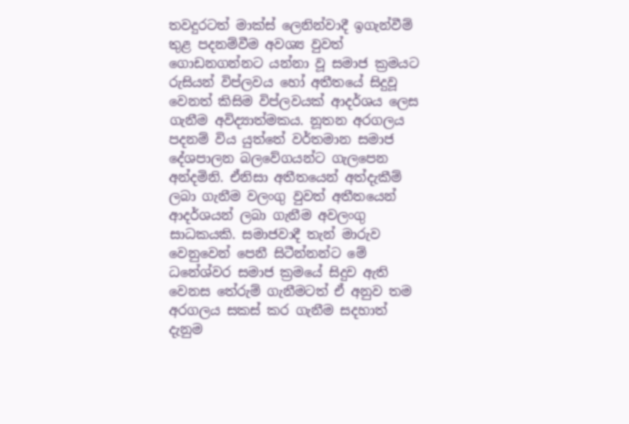තවදුරටත් මාක්ස් ලෙනින්වාදී ඉගැන්වීම් තුළ පදනම්වීම අවශ්‍ය වුවත් ගොඩනගන්නට යන්නා වූ සමාජ ක්‍රමයට රුසියන් විප්ලවය හෝ අතීතයේ සිදුවූ වෙනත් කිසිම විප්ලවයක් ආදර්ශය ලෙස ගැනීම අවිද්‍යාත්මකය. නූතන අරගලය පදනම් විය යුත්තේ වර්තමාන සමාජ දේශපාලන බලවේගයන්ට ගැලපෙන අන්දමිනි. ඒනිසා අතීතයෙන් අත්දැකීම් ලබා ගැනීම වලංගු වුවත් අතීතයෙන් ආදර්ශයන් ලබා ගැනීම අවලංගු සාධකයකි. සමාජවාදී තැන් මාරුව වෙනුවෙන් පෙනී සිටීන්නන්ට මේ ධනේශ්වර සමාජ ක්‍රමයේ සිදුව ඇති වෙනස තේරුම් ගැනීමටත් ඒ අනුව තම අරගලය සකස් කර ගැනීම සදහාත් දැනුම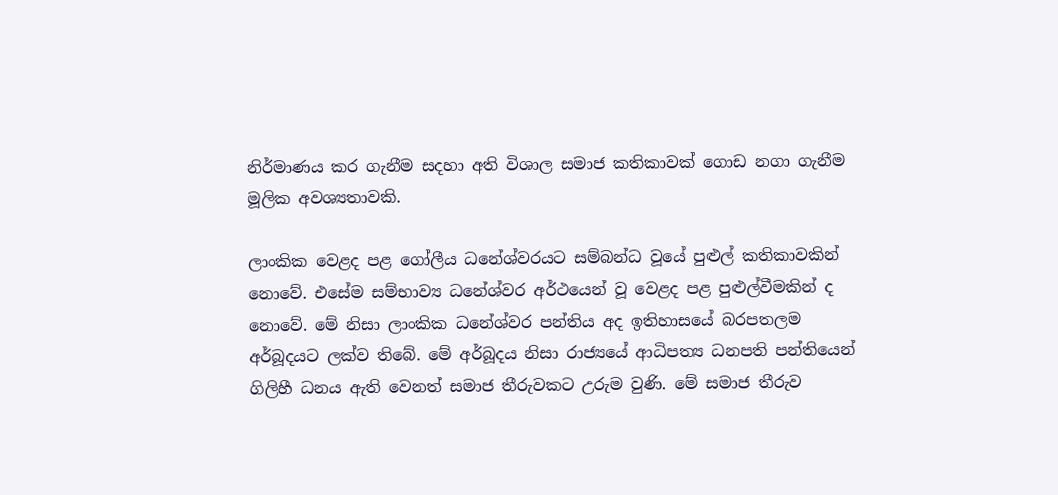නිර්මාණය කර ගැනීම සදහා අති විශාල සමාජ කතිකාවක් ගොඩ නගා ගැනීම මූලික අවශ්‍යතාවකි.

ලාංකික වෙළද පළ ගෝලීය ධනේශ්වරයට සම්බන්ධ වූයේ පුළුල් කතිකාවකින් නොවේ. එසේම සම්භාව්‍ය ධනේශ්වර අර්ථයෙන් වූ වෙළද පළ පුළුල්වීමකින් ද නොවේ. මේ නිසා ලාංකික ධනේශ්වර පන්තිය අද ඉතිහාසයේ බරපතලම අර්බූදයට ලක්ව තිබේ. මේ අර්බූදය නිසා රාජ්‍යයේ ආධිපත්‍ය ධනපති පන්තියෙන් ගිලිහී ධනය ඇති වෙනත් සමාජ තීරුවකට උරුම වුණි. මේ සමාජ තීරුව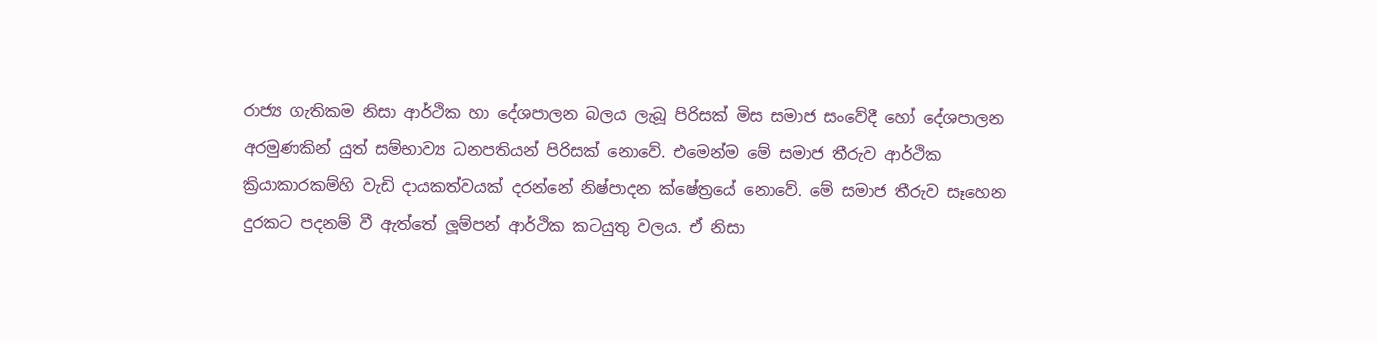රාජ්‍ය ගැතිකම නිසා ආර්ථික හා දේශපාලන බලය ලැබූ පිරිසක් මිස සමාජ සංවේදී හෝ දේශපාලන අරමුණකින් යුත් සම්භාව්‍ය ධනපතියන් පිරිසක් නොවේ. එමෙන්ම මේ සමාජ තීරුව ආර්ථික ක්‍රියාකාරකම්හි වැඩි දායකත්වයක් දරන්නේ නිෂ්පාදන ක්ෂේත්‍රයේ නොවේ. මේ සමාජ තීරුව සෑහෙන දුරකට පදනම් වී ඇත්තේ ලූම්පන් ආර්ථික කටයුතු වලය. ඒ නිසා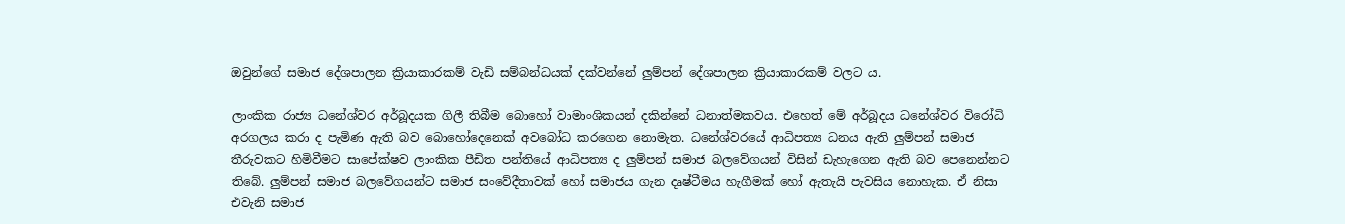ඔවුන්ගේ සමාජ දේශපාලන ක්‍රියාකාරකම් වැඩි සම්බන්ධයක් දක්වන්නේ ලුම්පන් දේශපාලන ක්‍රියාකාරකම් වලට ය.

ලාංකික රාජ්‍ය ධනේශ්වර අර්බූදයක ගිලී තිබීම බොහෝ වාමාංශිකයන් දකින්නේ ධනාත්මකවය. එහෙත් මේ අර්බූදය ධනේශ්වර විරෝධි අරගලය කරා ද පැමිණ ඇති බව බොහෝදෙනෙක් අවබෝධ කරගෙන නොමැත. ධනේශ්වරයේ ආධිපත්‍ය ධනය ඇති ලුම්පන් සමාජ තීරුවකට හිමිවීමට සාපේක්ෂව ලාංකික පීඩිත පන්තියේ ආධිපත්‍ය ද ලුම්පන් සමාජ බලවේගයන් විසින් ඩැහැගෙන ඇති බව පෙනෙන්නට තිබේ. ලුම්පන් සමාජ බලවේගයන්ට සමාජ සංවේදීතාවක් හෝ සමාජය ගැන දෘෂ්ටීමය හැගීමක් හෝ ඇතැයි පැවසිය නොහැක. ඒ නිසා එවැනි සමාජ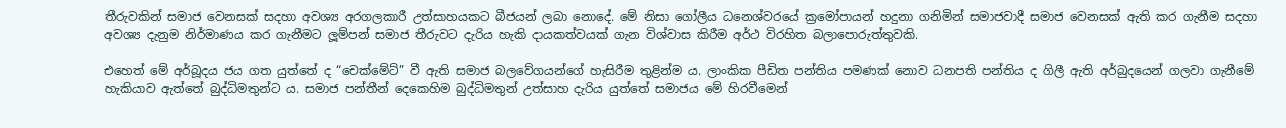තීරුවකින් සමාජ වෙනසක් සදහා අවශ්‍ය අරගලකාරී උත්සාහයකට බීජයන් ලබා නොදේ. මේ නිසා ගෝලීය ධනෙශ්වරයේ ක්‍රමෝපායන් හදුනා ගනිමින් සමාජවාදී සමාජ වෙනසක් ඇති කර ගැනීම සදහා අවශ්‍ය දැනුම නිර්මාණය කර ගැනීමට ලූම්පන් සමාජ තීරුවට දැරිය හැකි දායකත්වයක් ගැන විශ්වාස කිරීම අර්ථ විරහිත බලාපොරුත්තුවකි.

එහෙත් මේ අර්බූදය ජය ගත යුත්තේ ද “චෙක්මේට්” වී ඇති සමාජ බලවේගයන්ගේ හැසිරීම තුළින්ම ය. ලාංකික පීඩිත පන්තිය පමණක් නොව ධනපති පන්තිය ද ගිලී ඇති අර්බුදයෙන් ගලවා ගැනීමේ හැකියාව ඇත්තේ බුද්ධිමතුන්ට ය. සමාජ පන්තීන් දෙකෙහිම බුද්ධිමතුන් උත්සාහ දැරිය යුත්තේ සමාජය මේ හිරවීමෙන්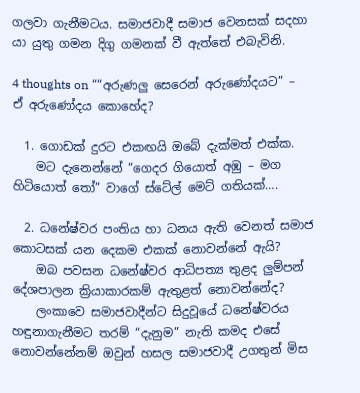ගලවා ගැනීමටය. සමාජවාදී සමාජ වෙනසක් සදහා යා යුතු ගමන දිගු ගමනක් වී ඇත්තේ එබැවිනි.

4 thoughts on ““අරුණලු සෙරෙන් අරුණෝදයට” – ඒ අරුණෝදය කොහේද?

  1. ගොඩක් දුරට එකඟයි ඔබේ දැක්මත් එක්ක.
    මට දැනෙන්නේ “ගෙදර ගියොත් අඹු – මග හිටියොත් තෝ” වාගේ ස්ටේල් මෙට් ගතියක්….

  2. ධනේෂ්වර පංතිය හා ධනය ඇති වෙනත් සමාජ කොටසක් යන දෙකම එකක් නොවන්නේ ඇයි?
    ඔබ පවසන ධනේෂ්වර ආධිපත්‍ය තුළද ලුම්පන් දේශපාලන ක්‍රියාකාරකම් ඇතුළත්‍ නොවන්නේද?
    ලංකාවෙ සමාජවාදීන්ට සිදුවූයේ ධනේෂ්වරය හඳුනාගැනීමට තරම් “දැනුම” නැති කමද එසේ නොවන්නේනම් ඔවුන් හසල සමාජවාදී උගතුන් මිස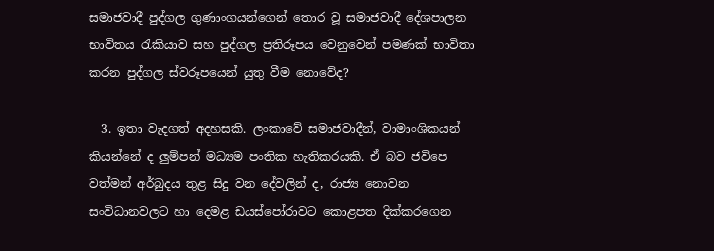සමාජවාදී පුද්ගල ගුණාංගයන්ගෙන් තොර වූ සමාජවාදී දේශපාලන භාවිතය රැකියාව සහ පුද්ගල ප්‍රතිරූපය වෙනුවෙන් පමණක් භාවිතා කරන පුද්ගල ස්වරූපයෙන් යුතු වීම නොවේද?

  3. ඉතා වැදගත් අදහසකි. ලංකාවේ සමාජවාදීන්, වාමාංශිකයන් කියන්නේ ද ලුම්පන් මධ්‍යම පංතික හැතිකරයකි. ඒ බව ජවිපෙ වත්මන් අර්බුදය තුළ සිදු වන දේවලින් ද, රාජ්‍ය නොවන සංවිධානවලට හා දෙමළ ඩයස්පෝරාවට කොළපත දික්කරගෙන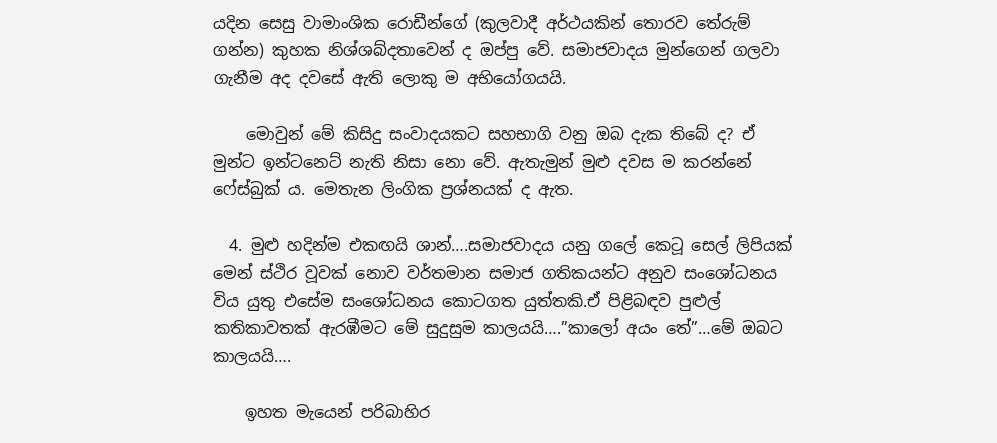යදින සෙසු වාමාංශික රොඩීන්ගේ (කුලවාදී අර්ථයකින් ‍තොරව තේරුම් ගන්න) කුහක නිශ්ශබ්දතාවෙන් ද ඔප්පු වේ. සමාජවාදය මුන්ගෙන් ගලවා ගැනීම අද දවසේ ඇති ලොකු ම අභියෝගයයි.

    මොවුන් මේ කිසිදු සංවාදයකට සහභාගි වනු ඔබ දැක තිබේ ද? ඒ මුන්ට ඉන්ටනෙට් නැති නිසා නො වේ. ඇතැමුන් මුළු දවස ම කරන්නේ ෆේස්බුක් ය. මෙතැන ලිංගික ප්‍රශ්නයක් ද ඇත.

  4. මුළු හදින්ම එකඟයි ශාන්….සමාජවාදය යනු ගලේ කෙටූ සෙල් ලිපියක් මෙන් ස්ථිර වූවක් නොව වර්තමාන සමාජ ගතිකයන්ට අනුව සංශෝධනය විය යුතු එසේම සංශෝධනය කොටගත යුත්තකි.ඒ පිළිබඳව පුළුල් කතිකාවතක් ඇරඹීමට මේ සුදුසුම කාලයයි….”කාලෝ අයං තේ”…මේ ඔබට කාලයයි….

    ඉහත මැයෙන් පරිබාහිර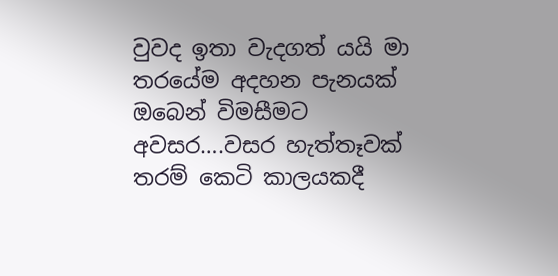වුවද ඉතා වැදගත් යයි මා තරයේම අදහන පැනයක් ඔබෙන් විමසීමට අවසර….වසර හැත්තෑවක් තරම් කෙටි කාලයකදී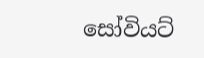සෝවියට්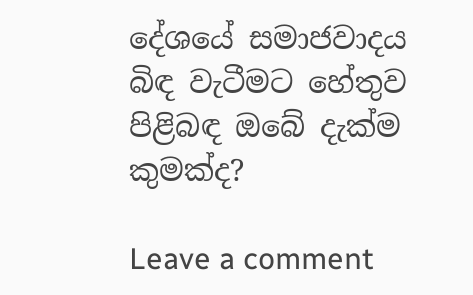දේශයේ සමාජවාදය බිඳ වැටීමට හේතුව පිළිබඳ ඔබේ දැක්ම කුමක්ද?

Leave a comment